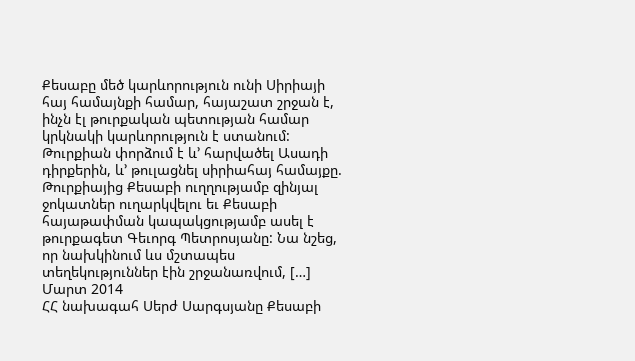Քեսաբը մեծ կարևորություն ունի Սիրիայի հայ համայնքի համար, հայաշատ շրջան է, ինչն էլ թուրքական պետության համար կրկնակի կարևորություն է ստանում: Թուրքիան փորձում է և’ հարվածել Ասադի դիրքերին, և’ թուլացնել սիրիահայ համայքը. Թուրքիայից Քեսաբի ուղղությամբ զինյալ ջոկատներ ուղարկվելու եւ Քեսաբի հայաթափման կապակցությամբ ասել է թուրքագետ Գեւորգ Պետրոսյանը: Նա նշեց, որ նախկինում ևս մշտապես տեղեկություններ էին շրջանառվում, […]
Մարտ 2014
ՀՀ նախագահ Սերժ Սարգսյանը Քեսաբի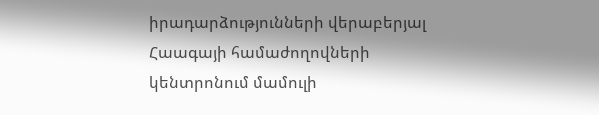իրադարձությունների վերաբերյալ Հաագայի համաժողովների կենտրոնում մամուլի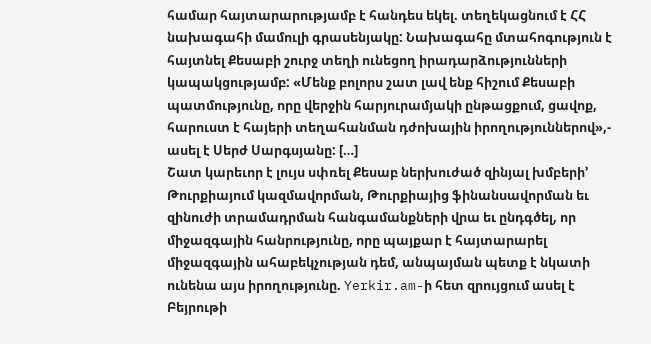համար հայտարարությամբ է հանդես եկել. տեղեկացնում է ՀՀ նախագահի մամուլի գրասենյակը: Նախագահը մտահոգություն է հայտնել Քեսաբի շուրջ տեղի ունեցող իրադարձությունների կապակցությամբ: «Մենք բոլորս շատ լավ ենք հիշում Քեսաբի պատմությունը, որը վերջին հարյուրամյակի ընթացքում, ցավոք, հարուստ է հայերի տեղահանման դժոխային իրողություններով»,- ասել է Սերժ Սարգսյանը: […]
Շատ կարեւոր է լույս սփռել Քեսաբ ներխուժած զինյալ խմբերի’ Թուրքիայում կազմավորման, Թուրքիայից ֆինանսավորման եւ զինուժի տրամադրման հանգամանքների վրա եւ ընդգծել, որ միջազգային հանրությունը, որը պայքար է հայտարարել միջազգային ահաբեկչության դեմ, անպայման պետք է նկատի ունենա այս իրողությունը. Yerkir.am-ի հետ զրույցում ասել է Բեյրութի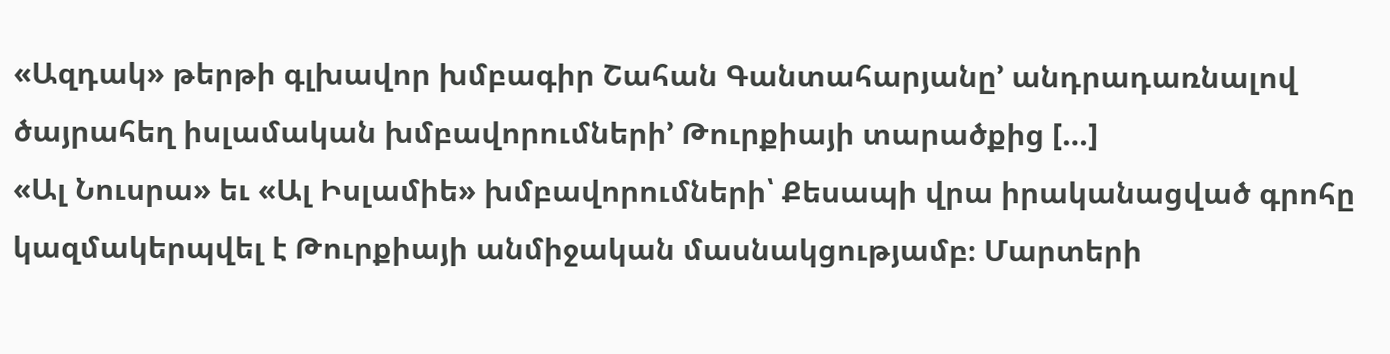«Ազդակ» թերթի գլխավոր խմբագիր Շահան Գանտահարյանը’ անդրադառնալով ծայրահեղ իսլամական խմբավորումների’ Թուրքիայի տարածքից […]
«Ալ Նուսրա» եւ «Ալ Իսլամիե» խմբավորումների՝ Քեսապի վրա իրականացված գրոհը կազմակերպվել է Թուրքիայի անմիջական մասնակցությամբ։ Մարտերի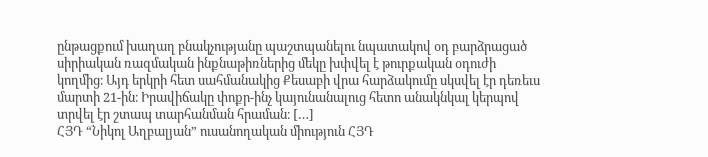ընթացքում խաղաղ բնակչությանը պաշտպանելու նպատակով օդ բարձրացած սիրիական ռազմական ինքնաթիռներից մեկը խփվել է թուրքական օդուժի կողմից։ Այդ երկրի հետ սահմանակից Քեսաբի վրա հարձակումը սկսվել էր դեռեւս մարտի 21-ին։ Իրավիճակը փոքր-ինչ կայունանալուց հետո անակնկալ կերպով տրվել էր շտապ տարհանման հրաման։ […]
ՀՅԴ “Նիկոլ Աղբալյան” ուսանողական միություն ՀՅԴ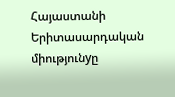Հայաստանի Երիտասարդական միությունyը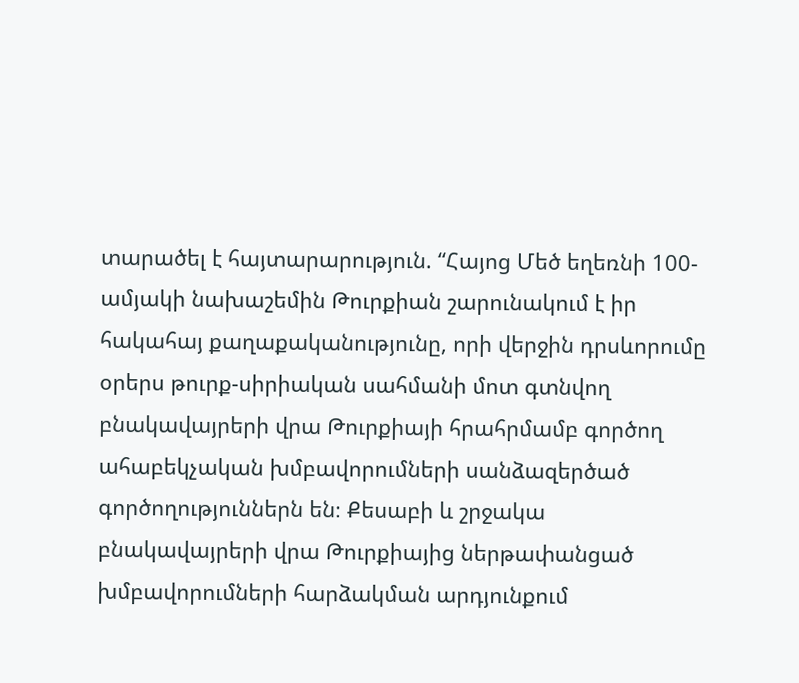տարածել է հայտարարություն. “Հայոց Մեծ եղեռնի 100-ամյակի նախաշեմին Թուրքիան շարունակում է իր հակահայ քաղաքականությունը, որի վերջին դրսևորումը օրերս թուրք-սիրիական սահմանի մոտ գտնվող բնակավայրերի վրա Թուրքիայի հրահրմամբ գործող ահաբեկչական խմբավորումների սանձազերծած գործողություններն են։ Քեսաբի և շրջակա բնակավայրերի վրա Թուրքիայից ներթափանցած խմբավորումների հարձակման արդյունքում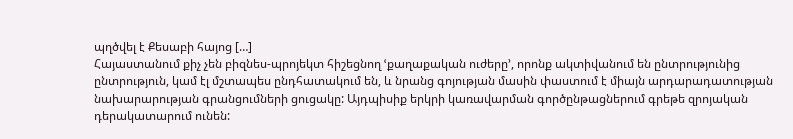պղծվել է Քեսաբի հայոց […]
Հայաստանում քիչ չեն բիզնես-պրոյեկտ հիշեցնող ՙքաղաքական ուժերը՚, որոնք ակտիվանում են ընտրությունից ընտրություն, կամ էլ մշտապես ընդհատակում են, և նրանց գոյության մասին փաստում է միայն արդարադատության նախարարության գրանցումների ցուցակը: Այդպիսիք երկրի կառավարման գործընթացներում գրեթե զրոյական դերակատարում ունեն: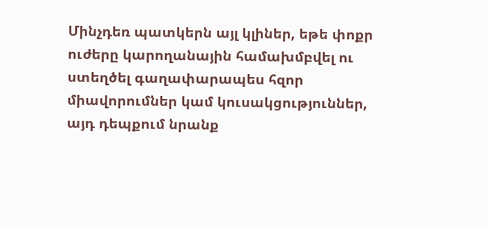Մինչդեռ պատկերն այլ կլիներ, եթե փոքր ուժերը կարողանային համախմբվել ու ստեղծել գաղափարապես հզոր միավորումներ կամ կուսակցություններ, այդ դեպքում նրանք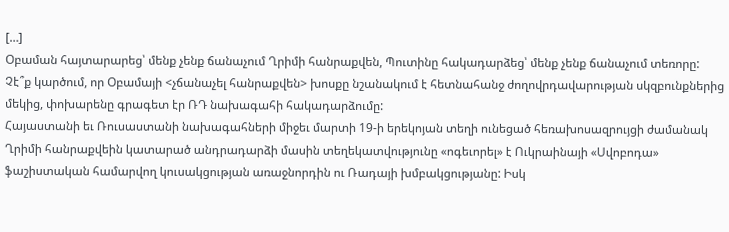[…]
Օբաման հայտարարեց՝ մենք չենք ճանաչում Ղրիմի հանրաքվեն, Պուտինը հակադարձեց՝ մենք չենք ճանաչում տեռորը: Չէ՞ք կարծում, որ Օբամայի <չճանաչել հանրաքվեն> խոսքը նշանակում է հետնահանջ ժողովրդավարության սկզբունքներից մեկից, փոխարենը գրագետ էր ՌԴ նախագահի հակադարձումը:
Հայաստանի եւ Ռուսաստանի նախագահների միջեւ մարտի 19-ի երեկոյան տեղի ունեցած հեռախոսազրույցի ժամանակ Ղրիմի հանրաքվեին կատարած անդրադարձի մասին տեղեկատվությունը «ոգեւորել» է Ուկրաինայի «Սվոբոդա» ֆաշիստական համարվող կուսակցության առաջնորդին ու Ռադայի խմբակցությանը: Իսկ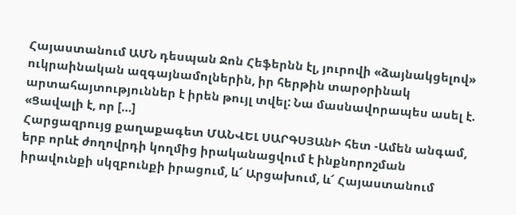Հայաստանում ԱՄՆ դեսպան Ջոն Հեֆերնն էլ, յուրովի «ձայնակցելով» ուկրաինական ազգայնամոլներին, իր հերթին տարօրինակ արտահայտություններ է իրեն թույլ տվել: Նա մասնավորապես ասել է. «Ցավալի է, որ […]
Հարցազրույց քաղաքագետ ՄԱՆՎԵԼ ՍԱՐԳՍՅԱնԻ հետ -Ամեն անգամ, երբ որևէ ժողովրդի կողմից իրականացվում է ինքնորոշման իրավունքի սկզբունքի իրացում, և՜ Արցախում, և՜ Հայաստանում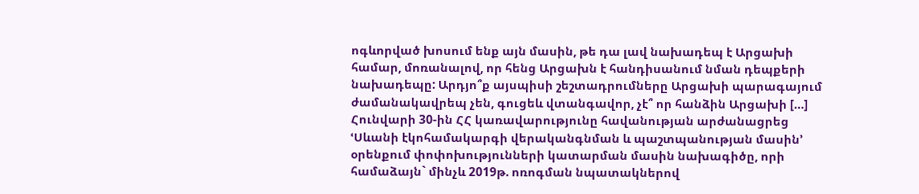ոգևորված խոսում ենք այն մասին, թե դա լավ նախադեպ է Արցախի համար, մոռանալով, որ հենց Արցախն է հանդիսանում նման դեպքերի նախադեպը: Արդյո՞ք այսպիսի շեշտադրումները Արցախի պարագայում ժամանակավրեպ չեն, գուցեև վտանգավոր, չէ՞ որ հանձին Արցախի […]
Հունվարի 30-ին ՀՀ կառավարությունը հավանության արժանացրեց ՙՍևանի էկոհամակարգի վերականգնման և պաշտպանության մասին՚ օրենքում փոփոխությունների կատարման մասին նախագիծը, որի համաձայն` մինչև 2019թ. ոռոգման նպատակներով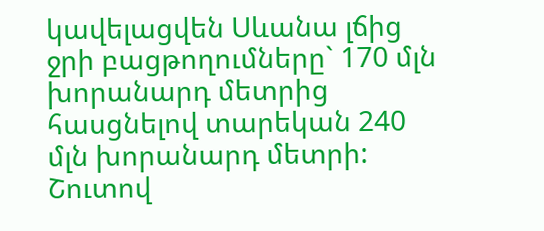կավելացվեն Սևանա լճից ջրի բացթողումները` 170 մլն խորանարդ մետրից հասցնելով տարեկան 240 մլն խորանարդ մետրի: Շուտով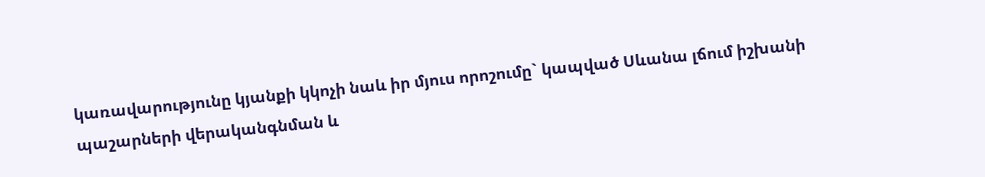կառավարությունը կյանքի կկոչի նաև իր մյուս որոշումը` կապված Սևանա լճում իշխանի պաշարների վերականգնման և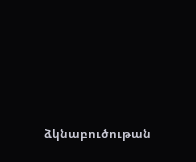ձկնաբուծութան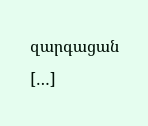զարգացան […]